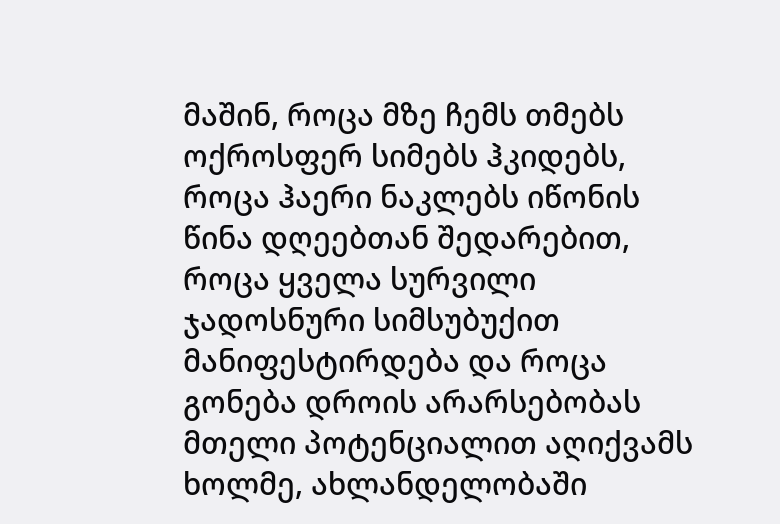მაშინ, როცა მზე ჩემს თმებს ოქროსფერ სიმებს ჰკიდებს, როცა ჰაერი ნაკლებს იწონის წინა დღეებთან შედარებით, როცა ყველა სურვილი ჯადოსნური სიმსუბუქით მანიფესტირდება და როცა გონება დროის არარსებობას მთელი პოტენციალით აღიქვამს ხოლმე, ახლანდელობაში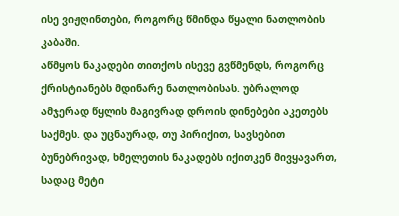ისე ვიჟღინთები, როგორც წმინდა წყალი ნათლობის კაბაში.
აწმყოს ნაკადები თითქოს ისევე გვწმენდს, როგორც ქრისტიანებს მდინარე ნათლობისას. უბრალოდ ამჯერად წყლის მაგივრად დროის დინებები აკეთებს საქმეს. და უცნაურად, თუ პირიქით, სავსებით ბუნებრივად, ხმელეთის ნაკადებს იქითკენ მივყავართ, სადაც მეტი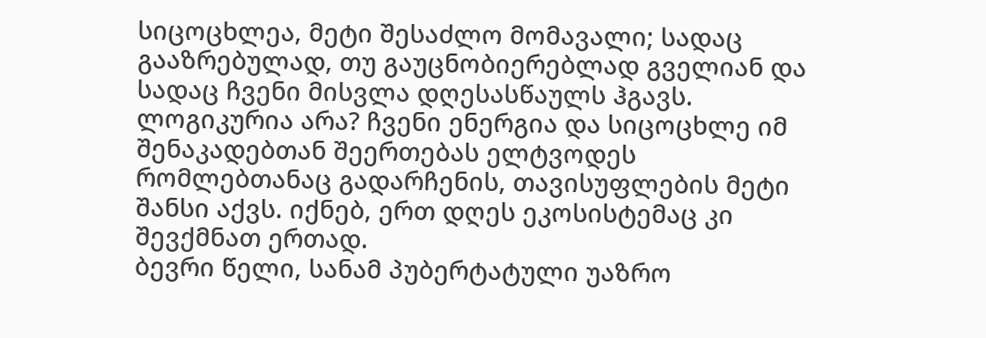სიცოცხლეა, მეტი შესაძლო მომავალი; სადაც გააზრებულად, თუ გაუცნობიერებლად გველიან და სადაც ჩვენი მისვლა დღესასწაულს ჰგავს.
ლოგიკურია არა? ჩვენი ენერგია და სიცოცხლე იმ შენაკადებთან შეერთებას ელტვოდეს რომლებთანაც გადარჩენის, თავისუფლების მეტი შანსი აქვს. იქნებ, ერთ დღეს ეკოსისტემაც კი შევქმნათ ერთად.
ბევრი წელი, სანამ პუბერტატული უაზრო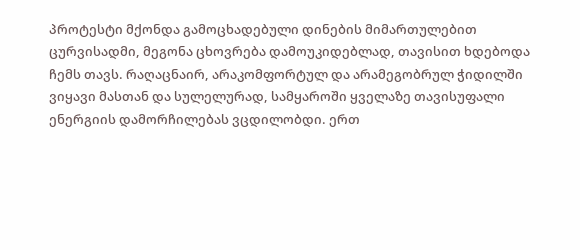პროტესტი მქონდა გამოცხადებული დინების მიმართულებით ცურვისადმი, მეგონა ცხოვრება დამოუკიდებლად, თავისით ხდებოდა ჩემს თავს. რაღაცნაირ, არაკომფორტულ და არამეგობრულ ჭიდილში ვიყავი მასთან და სულელურად, სამყაროში ყველაზე თავისუფალი ენერგიის დამორჩილებას ვცდილობდი. ერთ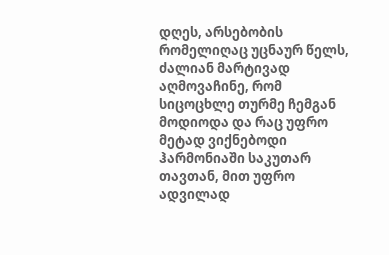დღეს, არსებობის რომელიღაც უცნაურ წელს, ძალიან მარტივად აღმოვაჩინე, რომ სიცოცხლე თურმე ჩემგან მოდიოდა და რაც უფრო მეტად ვიქნებოდი ჰარმონიაში საკუთარ თავთან, მით უფრო ადვილად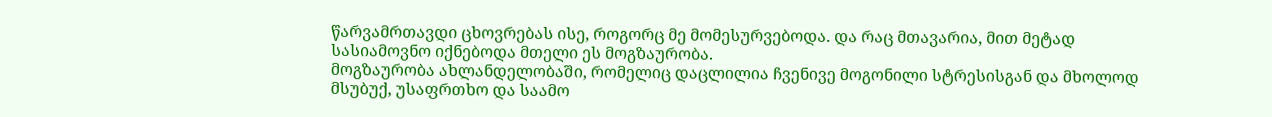წარვამრთავდი ცხოვრებას ისე, როგორც მე მომესურვებოდა. და რაც მთავარია, მით მეტად სასიამოვნო იქნებოდა მთელი ეს მოგზაურობა.
მოგზაურობა ახლანდელობაში, რომელიც დაცლილია ჩვენივე მოგონილი სტრესისგან და მხოლოდ მსუბუქ, უსაფრთხო და საამო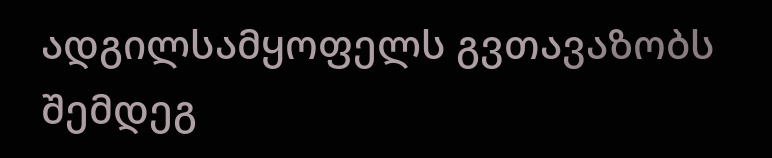ადგილსამყოფელს გვთავაზობს შემდეგ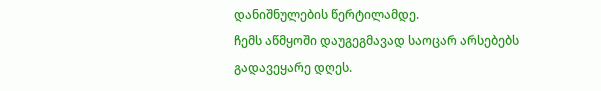დანიშნულების წერტილამდე.
ჩემს აწმყოში დაუგეგმავად საოცარ არსებებს გადავეყარე დღეს.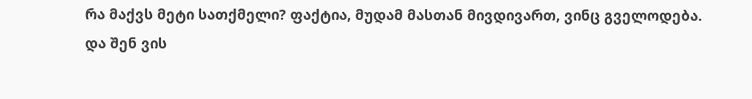რა მაქვს მეტი სათქმელი? ფაქტია, მუდამ მასთან მივდივართ, ვინც გველოდება.
და შენ ვის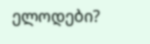ელოდები?